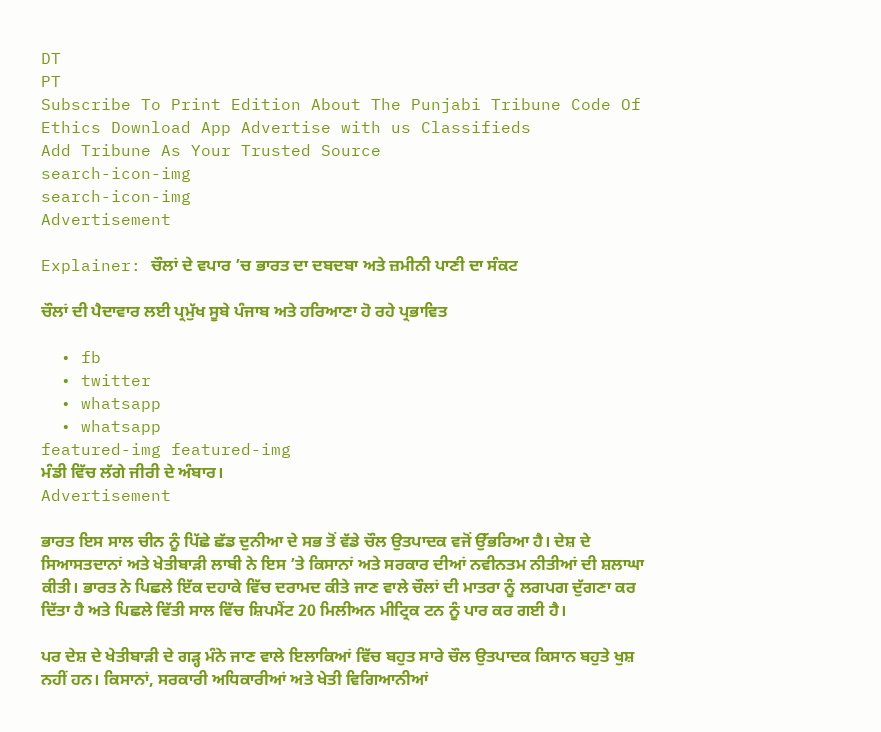DT
PT
Subscribe To Print Edition About The Punjabi Tribune Code Of Ethics Download App Advertise with us Classifieds
Add Tribune As Your Trusted Source
search-icon-img
search-icon-img
Advertisement

Explainer: ਚੌਲਾਂ ਦੇ ਵਪਾਰ ’ਚ ਭਾਰਤ ਦਾ ਦਬਦਬਾ ਅਤੇ ਜ਼ਮੀਨੀ ਪਾਣੀ ਦਾ ਸੰਕਟ

ਚੌਲਾਂ ਦੀ ਪੈਦਾਵਾਰ ਲਈ ਪ੍ਰਮੁੱਖ ਸੂਬੇ ਪੰਜਾਬ ਅਤੇ ਹਰਿਆਣਾ ਹੋ ਰਹੇ ਪ੍ਰਭਾਵਿਤ

  • fb
  • twitter
  • whatsapp
  • whatsapp
featured-img featured-img
ਮੰਡੀ ਵਿੱਚ ਲੱਗੇ ਜੀਰੀ ਦੇ ਅੰਬਾਰ।
Advertisement

ਭਾਰਤ ਇਸ ਸਾਲ ਚੀਨ ਨੂੰ ਪਿੱਛੇ ਛੱਡ ਦੁਨੀਆ ਦੇ ਸਭ ਤੋਂ ਵੱਡੇ ਚੌਲ ਉਤਪਾਦਕ ਵਜੋਂ ਉੱਭਰਿਆ ਹੈ। ਦੇਸ਼ ਦੇ ਸਿਆਸਤਦਾਨਾਂ ਅਤੇ ਖੇਤੀਬਾੜੀ ਲਾਬੀ ਨੇ ਇਸ ’ਤੇ ਕਿਸਾਨਾਂ ਅਤੇ ਸਰਕਾਰ ਦੀਆਂ ਨਵੀਨਤਮ ਨੀਤੀਆਂ ਦੀ ਸ਼ਲਾਘਾ ਕੀਤੀ। ਭਾਰਤ ਨੇ ਪਿਛਲੇ ਇੱਕ ਦਹਾਕੇ ਵਿੱਚ ਦਰਾਮਦ ਕੀਤੇ ਜਾਣ ਵਾਲੇ ਚੌਲਾਂ ਦੀ ਮਾਤਰਾ ਨੂੰ ਲਗਪਗ ਦੁੱਗਣਾ ਕਰ ਦਿੱਤਾ ਹੈ ਅਤੇ ਪਿਛਲੇ ਵਿੱਤੀ ਸਾਲ ਵਿੱਚ ਸ਼ਿਪਮੈਂਟ 20 ਮਿਲੀਅਨ ਮੀਟ੍ਰਿਕ ਟਨ ਨੂੰ ਪਾਰ ਕਰ ਗਈ ਹੈ।

ਪਰ ਦੇਸ਼ ਦੇ ਖੇਤੀਬਾੜੀ ਦੇ ਗੜ੍ਹ ਮੰਨੇ ਜਾਣ ਵਾਲੇ ਇਲਾਕਿਆਂ ਵਿੱਚ ਬਹੁਤ ਸਾਰੇ ਚੌਲ ਉਤਪਾਦਕ ਕਿਸਾਨ ਬਹੁਤੇ ਖੁਸ਼ ਨਹੀਂ ਹਨ। ਕਿਸਾਨਾਂ, ਸਰਕਾਰੀ ਅਧਿਕਾਰੀਆਂ ਅਤੇ ਖੇਤੀ ਵਿਗਿਆਨੀਆਂ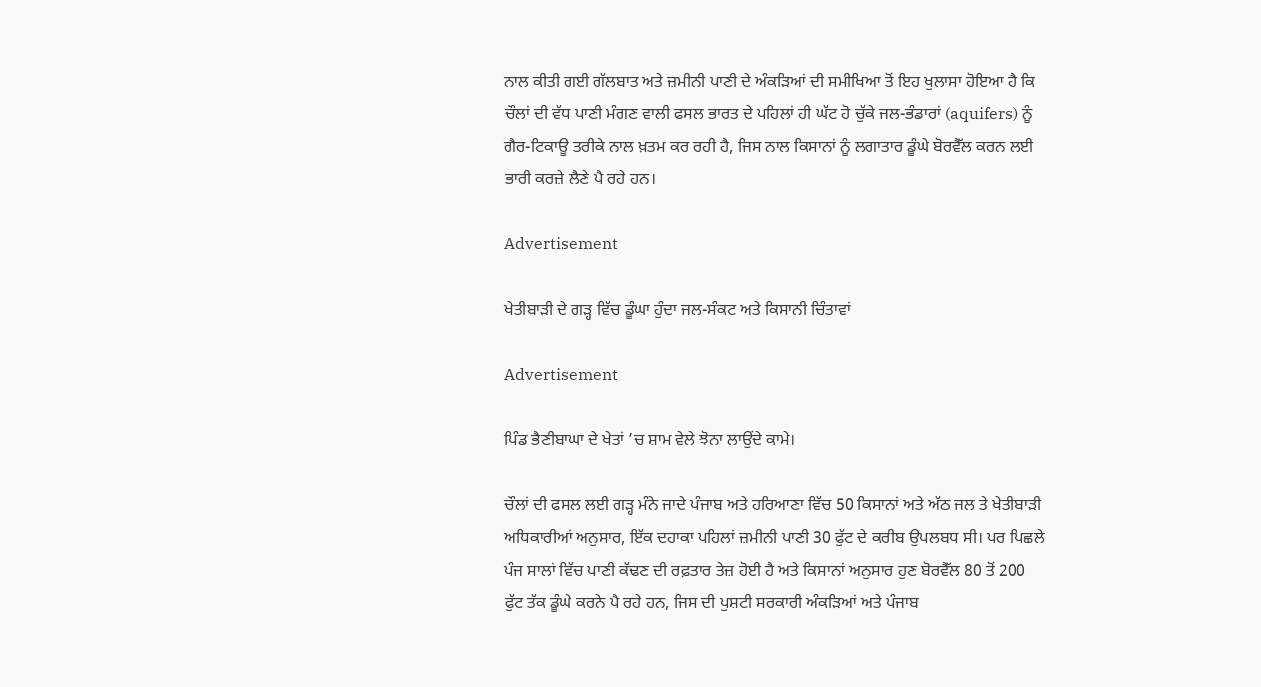ਨਾਲ ਕੀਤੀ ਗਈ ਗੱਲਬਾਤ ਅਤੇ ਜ਼ਮੀਨੀ ਪਾਣੀ ਦੇ ਅੰਕੜਿਆਂ ਦੀ ਸਮੀਖਿਆ ਤੋਂ ਇਹ ਖੁਲਾਸਾ ਹੋਇਆ ਹੈ ਕਿ ਚੌਲਾਂ ਦੀ ਵੱਧ ਪਾਣੀ ਮੰਗਣ ਵਾਲੀ ਫਸਲ ਭਾਰਤ ਦੇ ਪਹਿਲਾਂ ਹੀ ਘੱਟ ਹੋ ਚੁੱਕੇ ਜਲ-ਭੰਡਾਰਾਂ (aquifers) ਨੂੰ ਗੈਰ-ਟਿਕਾਊ ਤਰੀਕੇ ਨਾਲ ਖ਼ਤਮ ਕਰ ਰਹੀ ਹੈ, ਜਿਸ ਨਾਲ ਕਿਸਾਨਾਂ ਨੂੰ ਲਗਾਤਾਰ ਡੂੰਘੇ ਬੋਰਵੈੱਲ ਕਰਨ ਲਈ ਭਾਰੀ ਕਰਜ਼ੇ ਲੈਣੇ ਪੈ ਰਹੇ ਹਨ।

Advertisement

ਖੇਤੀਬਾੜੀ ਦੇ ਗੜ੍ਹ ਵਿੱਚ ਡੂੰਘਾ ਹੁੰਦਾ ਜਲ-ਸੰਕਟ ਅਤੇ ਕਿਸਾਨੀ ਚਿੰਤਾਵਾਂ

Advertisement

ਪਿੰਡ ਭੈਣੀਬਾਘਾ ਦੇ ਖੇਤਾਂ ’ਚ ਸ਼ਾਮ ਵੇਲੇ ਝੋਨਾ ਲਾਉਂਦੇ ਕਾਮੇ।

ਚੌਲਾਂ ਦੀ ਫਸਲ ਲਈ ਗੜ੍ਹ ਮੰਨੇ ਜਾਦੇ ਪੰਜਾਬ ਅਤੇ ਹਰਿਆਣਾ ਵਿੱਚ 50 ਕਿਸਾਨਾਂ ਅਤੇ ਅੱਠ ਜਲ ਤੇ ਖੇਤੀਬਾੜੀ ਅਧਿਕਾਰੀਆਂ ਅਨੁਸਾਰ, ਇੱਕ ਦਹਾਕਾ ਪਹਿਲਾਂ ਜ਼ਮੀਨੀ ਪਾਣੀ 30 ਫੁੱਟ ਦੇ ਕਰੀਬ ਉਪਲਬਧ ਸੀ। ਪਰ ਪਿਛਲੇ ਪੰਜ ਸਾਲਾਂ ਵਿੱਚ ਪਾਣੀ ਕੱਢਣ ਦੀ ਰਫ਼ਤਾਰ ਤੇਜ਼ ਹੋਈ ਹੈ ਅਤੇ ਕਿਸਾਨਾਂ ਅਨੁਸਾਰ ਹੁਣ ਬੋਰਵੈੱਲ 80 ਤੋਂ 200 ਫੁੱਟ ਤੱਕ ਡੂੰਘੇ ਕਰਨੇ ਪੈ ਰਹੇ ਹਨ, ਜਿਸ ਦੀ ਪੁਸ਼ਟੀ ਸਰਕਾਰੀ ਅੰਕੜਿਆਂ ਅਤੇ ਪੰਜਾਬ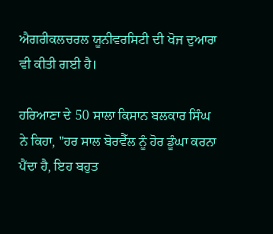ਐਗਰੀਕਲਚਰਲ ਯੂਨੀਵਰਸਿਟੀ ਦੀ ਖੋਜ ਦੁਆਰਾ ਵੀ ਕੀਤੀ ਗਈ ਹੈ।

ਹਰਿਆਣਾ ਦੇ 50 ਸਾਲਾ ਕਿਸਾਨ ਬਲਕਾਰ ਸਿੰਘ ਨੇ ਕਿਹਾ, "ਹਰ ਸਾਲ ਬੋਰਵੈੱਲ ਨੂੰ ਹੋਰ ਡੂੰਘਾ ਕਰਨਾ ਪੈਂਦਾ ਹੈ, ਇਹ ਬਹੁਤ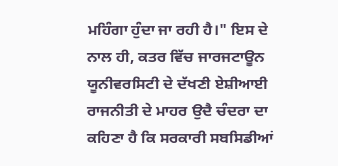ਮਹਿੰਗਾ ਹੁੰਦਾ ਜਾ ਰਹੀ ਹੈ।" ਇਸ ਦੇ ਨਾਲ ਹੀ, ਕਤਰ ਵਿੱਚ ਜਾਰਜਟਾਊਨ ਯੂਨੀਵਰਸਿਟੀ ਦੇ ਦੱਖਣੀ ਏਸ਼ੀਆਈ ਰਾਜਨੀਤੀ ਦੇ ਮਾਹਰ ਉਦੈ ਚੰਦਰਾ ਦਾ ਕਹਿਣਾ ਹੈ ਕਿ ਸਰਕਾਰੀ ਸਬਸਿਡੀਆਂ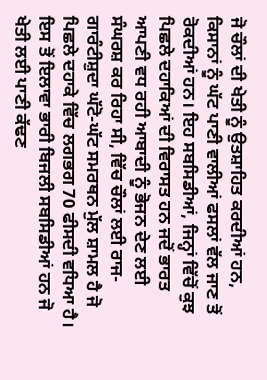ਜੋ ਚੌਲਾਂ ਦੀ ਖੇਤੀ ਨੂੰ ਉਤਸ਼ਾਹਿਤ ਕਰਦੀਆਂ ਹਨ, ਕਿਸਾਨਾਂ ਨੂੰ ਘੱਟ ਪਾਣੀ ਵਾਲੀਆਂ ਫਸਲਾਂ ਵੱਲ ਜਾਣ ਤੋਂ ਰੋਕਦੀਆਂ ਹਨ। ਇਹ ਸਬਸਿਡੀਆਂ, ਜਿਨ੍ਹਾਂ ਵਿੱਚੋਂ ਕੁਝ ਪਿਛਲੇ ਦਹਾਕਿਆਂ ਦੀ ਵਿਰਾਸਤ ਹਨ ਜਦੋਂ ਭਾਰਤ ਆਪਣੀ ਵਧ ਰਹੀ ਆਬਾਦੀ ਨੂੰ ਭੋਜਨ ਦੇਣ ਲਈ ਸੰਘਰਸ਼ ਕਰ ਰਿਹਾ ਸੀ, ਵਿੱਚ ਚੌਲਾਂ ਲਈ ਰਾਜ-ਗਾਰੰਟੀਸ਼ੁਦਾ ਘੱਟੋ-ਘੱਟ ਸਮਰਥਨ ਮੁੱਲ ਸ਼ਾਮਲ ਹੈ ਜੋ ਪਿਛਲੇ ਦਹਾਕੇ ਵਿੱਚ ਲਗਭਗ 70 ਫੀਸਦੀ ਵਧਿਆ ਹੈ। ਇਸ ਤੋਂ ਇਲਾਵਾ ਭਾਰੀ ਬਿਜਲੀ ਸਬਸਿਡੀਆਂ ਹਨ ਜੋ ਖੇਤੀ ਲਈ ਪਾਣੀ ਕੱਢਣ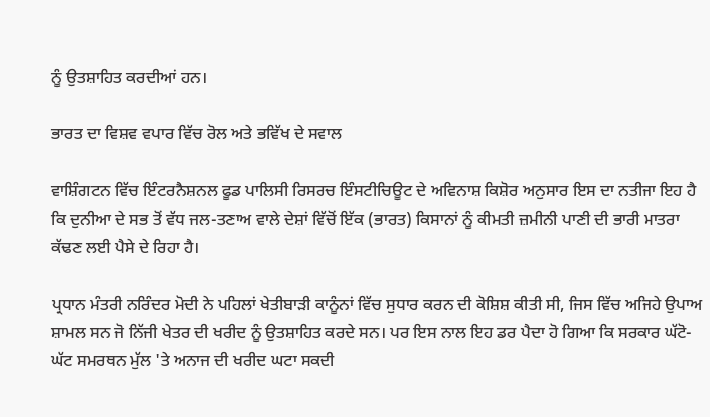ਨੂੰ ਉਤਸ਼ਾਹਿਤ ਕਰਦੀਆਂ ਹਨ।

ਭਾਰਤ ਦਾ ਵਿਸ਼ਵ ਵਪਾਰ ਵਿੱਚ ਰੋਲ ਅਤੇ ਭਵਿੱਖ ਦੇ ਸਵਾਲ

ਵਾਸ਼ਿੰਗਟਨ ਵਿੱਚ ਇੰਟਰਨੈਸ਼ਨਲ ਫੂਡ ਪਾਲਿਸੀ ਰਿਸਰਚ ਇੰਸਟੀਚਿਊਟ ਦੇ ਅਵਿਨਾਸ਼ ਕਿਸ਼ੋਰ ਅਨੁਸਾਰ ਇਸ ਦਾ ਨਤੀਜਾ ਇਹ ਹੈ ਕਿ ਦੁਨੀਆ ਦੇ ਸਭ ਤੋਂ ਵੱਧ ਜਲ-ਤਣਾਅ ਵਾਲੇ ਦੇਸ਼ਾਂ ਵਿੱਚੋਂ ਇੱਕ (ਭਾਰਤ) ਕਿਸਾਨਾਂ ਨੂੰ ਕੀਮਤੀ ਜ਼ਮੀਨੀ ਪਾਣੀ ਦੀ ਭਾਰੀ ਮਾਤਰਾ ਕੱਢਣ ਲਈ ਪੈਸੇ ਦੇ ਰਿਹਾ ਹੈ।

ਪ੍ਰਧਾਨ ਮੰਤਰੀ ਨਰਿੰਦਰ ਮੋਦੀ ਨੇ ਪਹਿਲਾਂ ਖੇਤੀਬਾੜੀ ਕਾਨੂੰਨਾਂ ਵਿੱਚ ਸੁਧਾਰ ਕਰਨ ਦੀ ਕੋਸ਼ਿਸ਼ ਕੀਤੀ ਸੀ, ਜਿਸ ਵਿੱਚ ਅਜਿਹੇ ਉਪਾਅ ਸ਼ਾਮਲ ਸਨ ਜੋ ਨਿੱਜੀ ਖੇਤਰ ਦੀ ਖਰੀਦ ਨੂੰ ਉਤਸ਼ਾਹਿਤ ਕਰਦੇ ਸਨ। ਪਰ ਇਸ ਨਾਲ ਇਹ ਡਰ ਪੈਦਾ ਹੋ ਗਿਆ ਕਿ ਸਰਕਾਰ ਘੱਟੋ-ਘੱਟ ਸਮਰਥਨ ਮੁੱਲ 'ਤੇ ਅਨਾਜ ਦੀ ਖਰੀਦ ਘਟਾ ਸਕਦੀ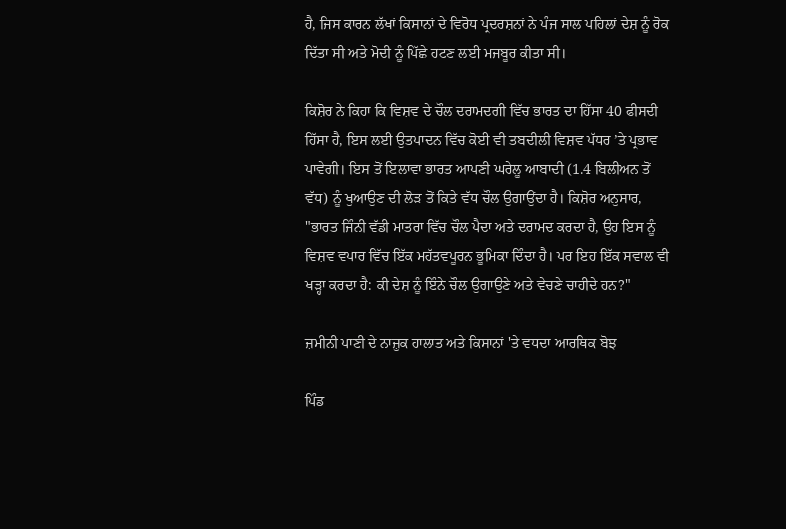ਹੈ, ਜਿਸ ਕਾਰਨ ਲੱਖਾਂ ਕਿਸਾਨਾਂ ਦੇ ਵਿਰੋਧ ਪ੍ਰਦਰਸ਼ਨਾਂ ਨੇ ਪੰਜ ਸਾਲ ਪਹਿਲਾਂ ਦੇਸ਼ ਨੂੰ ਰੋਕ ਦਿੱਤਾ ਸੀ ਅਤੇ ਮੋਦੀ ਨੂੰ ਪਿੱਛੇ ਹਟਣ ਲਈ ਮਜਬੂਰ ਕੀਤਾ ਸੀ।

ਕਿਸ਼ੋਰ ਨੇ ਕਿਹਾ ਕਿ ਵਿਸ਼ਵ ਦੇ ਚੌਲ ਦਰਾਮਦਗੀ ਵਿੱਚ ਭਾਰਤ ਦਾ ਹਿੱਸਾ 40 ਫੀਸਦੀ ਹਿੱਸਾ ਹੈ, ਇਸ ਲਈ ਉਤਪਾਦਨ ਵਿੱਚ ਕੋਈ ਵੀ ਤਬਦੀਲੀ ਵਿਸ਼ਵ ਪੱਧਰ ’ਤੇ ਪ੍ਰਭਾਵ ਪਾਵੇਗੀ। ਇਸ ਤੋਂ ਇਲਾਵਾ ਭਾਰਤ ਆਪਣੀ ਘਰੇਲੂ ਆਬਾਦੀ (1.4 ਬਿਲੀਅਨ ਤੋਂ ਵੱਧ) ਨੂੰ ਖੁਆਉਣ ਦੀ ਲੋੜ ਤੋਂ ਕਿਤੇ ਵੱਧ ਚੌਲ ਉਗਾਉਂਦਾ ਹੈ। ਕਿਸ਼ੋਰ ਅਨੁਸਾਰ, "ਭਾਰਤ ਜਿੰਨੀ ਵੱਡੀ ਮਾਤਰਾ ਵਿੱਚ ਚੌਲ ਪੈਦਾ ਅਤੇ ਦਰਾਮਦ ਕਰਦਾ ਹੈ, ਉਹ ਇਸ ਨੂੰ ਵਿਸ਼ਵ ਵਪਾਰ ਵਿੱਚ ਇੱਕ ਮਹੱਤਵਪੂਰਨ ਭੂਮਿਕਾ ਦਿੰਦਾ ਹੈ। ਪਰ ਇਹ ਇੱਕ ਸਵਾਲ ਵੀ ਖੜ੍ਹਾ ਕਰਦਾ ਹੈ: ਕੀ ਦੇਸ਼ ਨੂੰ ਇੰਨੇ ਚੌਲ ਉਗਾਉਣੇ ਅਤੇ ਵੇਚਣੇ ਚਾਹੀਦੇ ਹਨ?"

ਜ਼ਮੀਨੀ ਪਾਣੀ ਦੇ ਨਾਜ਼ੁਕ ਹਾਲਾਤ ਅਤੇ ਕਿਸਾਨਾਂ 'ਤੇ ਵਧਦਾ ਆਰਥਿਕ ਬੋਝ

ਪਿੰਡ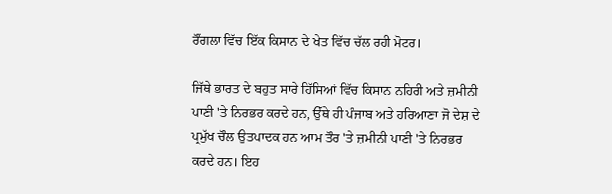ਰੌਂਗਲਾ ਵਿੱਚ ਇੱਕ ਕਿਸਾਨ ਦੇ ਖੇਤ ਵਿੱਚ ਚੱਲ ਰਹੀ ਮੋਟਰ।

ਜਿੱਥੇ ਭਾਰਤ ਦੇ ਬਹੁਤ ਸਾਰੇ ਹਿੱਸਿਆਂ ਵਿੱਚ ਕਿਸਾਨ ਨਹਿਰੀ ਅਤੇ ਜ਼ਮੀਨੀ ਪਾਣੀ 'ਤੇ ਨਿਰਭਰ ਕਰਦੇ ਹਨ, ਉੱਥੇ ਹੀ ਪੰਜਾਬ ਅਤੇ ਹਰਿਆਣਾ ਜੋ ਦੇਸ਼ ਦੇ ਪ੍ਰਮੁੱਖ ਚੌਲ ਉਤਪਾਦਕ ਹਨ ਆਮ ਤੌਰ 'ਤੇ ਜ਼ਮੀਨੀ ਪਾਣੀ 'ਤੇ ਨਿਰਭਰ ਕਰਦੇ ਹਨ। ਇਹ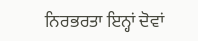ਨਿਰਭਰਤਾ ਇਨ੍ਹਾਂ ਦੋਵਾਂ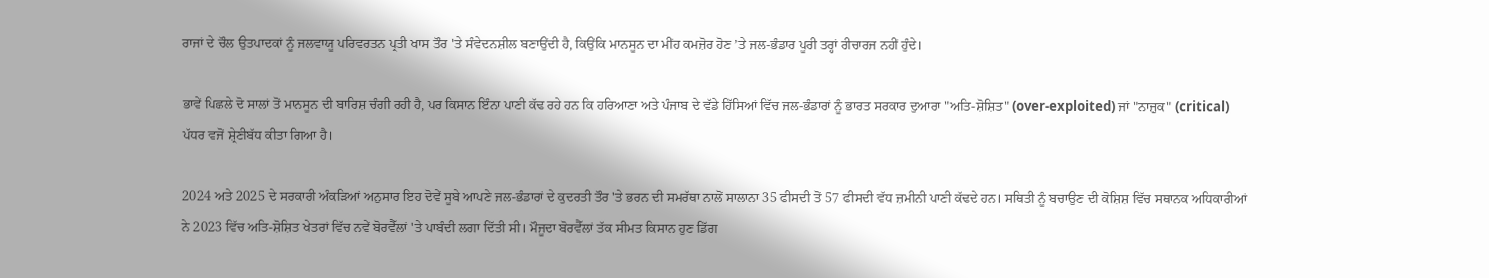ਰਾਜਾਂ ਦੇ ਚੌਲ ਉਤਪਾਦਕਾਂ ਨੂੰ ਜਲਵਾਯੂ ਪਰਿਵਰਤਨ ਪ੍ਰਤੀ ਖਾਸ ਤੌਰ 'ਤੇ ਸੰਵੇਦਨਸ਼ੀਲ ਬਣਾਉਂਦੀ ਹੈ, ਕਿਉਂਕਿ ਮਾਨਸੂਨ ਦਾ ਮੀਂਹ ਕਮਜ਼ੋਰ ਹੋਣ ’ਤੇ ਜਲ-ਭੰਡਾਰ ਪੂਰੀ ਤਰ੍ਹਾਂ ਰੀਚਾਰਜ ਨਹੀਂ ਹੁੰਦੇ।

ਭਾਵੇਂ ਪਿਛਲੇ ਦੋ ਸਾਲਾਂ ਤੋਂ ਮਾਨਸੂਨ ਦੀ ਬਾਰਿਸ਼ ਚੰਗੀ ਰਹੀ ਹੈ, ਪਰ ਕਿਸਾਨ ਇੰਨਾ ਪਾਣੀ ਕੱਢ ਰਹੇ ਹਨ ਕਿ ਹਰਿਆਣਾ ਅਤੇ ਪੰਜਾਬ ਦੇ ਵੱਡੇ ਹਿੱਸਿਆਂ ਵਿੱਚ ਜਲ-ਭੰਡਾਰਾਂ ਨੂੰ ਭਾਰਤ ਸਰਕਾਰ ਦੁਆਰਾ "ਅਤਿ-ਸ਼ੋਸ਼ਿਤ" (over-exploited) ਜਾਂ "ਨਾਜ਼ੁਕ" (critical) ਪੱਧਰ ਵਜੋਂ ਸ਼੍ਰੇਣੀਬੱਧ ਕੀਤਾ ਗਿਆ ਹੈ।

2024 ਅਤੇ 2025 ਦੇ ਸਰਕਾਰੀ ਅੰਕੜਿਆਂ ਅਨੁਸਾਰ ਇਹ ਦੋਵੇਂ ਸੂਬੇ ਆਪਣੇ ਜਲ-ਭੰਡਾਰਾਂ ਦੇ ਕੁਦਰਤੀ ਤੌਰ 'ਤੇ ਭਰਨ ਦੀ ਸਮਰੱਥਾ ਨਾਲੋਂ ਸਾਲਾਨਾ 35 ਫੀਸਦੀ ਤੋਂ 57 ਫੀਸਦੀ ਵੱਧ ਜ਼ਮੀਨੀ ਪਾਣੀ ਕੱਢਦੇ ਹਨ। ਸਥਿਤੀ ਨੂੰ ਬਚਾਉਣ ਦੀ ਕੋਸ਼ਿਸ਼ ਵਿੱਚ ਸਥਾਨਕ ਅਧਿਕਾਰੀਆਂ ਨੇ 2023 ਵਿੱਚ ਅਤਿ-ਸ਼ੋਸ਼ਿਤ ਖੇਤਰਾਂ ਵਿੱਚ ਨਵੇਂ ਬੋਰਵੈੱਲਾਂ 'ਤੇ ਪਾਬੰਦੀ ਲਗਾ ਦਿੱਤੀ ਸੀ। ਮੌਜੂਦਾ ਬੋਰਵੈੱਲਾਂ ਤੱਕ ਸੀਮਤ ਕਿਸਾਨ ਹੁਣ ਡਿੱਗ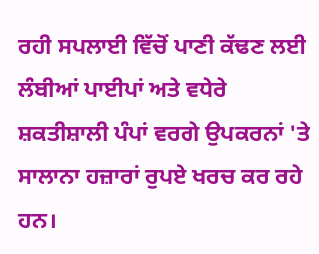ਰਹੀ ਸਪਲਾਈ ਵਿੱਚੋਂ ਪਾਣੀ ਕੱਢਣ ਲਈ ਲੰਬੀਆਂ ਪਾਈਪਾਂ ਅਤੇ ਵਧੇਰੇ ਸ਼ਕਤੀਸ਼ਾਲੀ ਪੰਪਾਂ ਵਰਗੇ ਉਪਕਰਨਾਂ 'ਤੇ ਸਾਲਾਨਾ ਹਜ਼ਾਰਾਂ ਰੁਪਏ ਖਰਚ ਕਰ ਰਹੇ ਹਨ।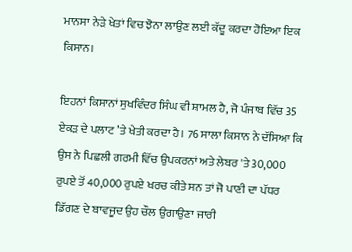ਮਾਨਸਾ ਨੇੜੇ ਖੇਤਾਂ ਵਿਚ ਝੋਨਾ ਲਾਉਣ ਲਈ ਕੱਦੂ ਕਰਦਾ ਹੋਇਆ ਇਕ ਕਿਸਾਨ।

ਇਹਨਾਂ ਕਿਸਾਨਾਂ ਸੁਖਵਿੰਦਰ ਸਿੰਘ ਵੀ ਸ਼ਾਮਲ ਹੈ, ਜੋ ਪੰਜਾਬ ਵਿੱਚ 35 ਏਕੜ ਦੇ ਪਲਾਟ ’ਤੇ ਖੇਤੀ ਕਰਦਾ ਹੈ। 76 ਸਾਲਾ ਕਿਸਾਨ ਨੇ ਦੱਸਿਆ ਕਿ ਉਸ ਨੇ ਪਿਛਲੀ ਗਰਮੀ ਵਿੱਚ ਉਪਕਰਨਾਂ ਅਤੇ ਲੇਬਰ 'ਤੇ 30,000 ਰੁਪਏ ਤੋਂ 40,000 ਰੁਪਏ ਖਰਚ ਕੀਤੇ ਸਨ ਤਾਂ ਜੋ ਪਾਣੀ ਦਾ ਪੱਧਰ ਡਿੱਗਣ ਦੇ ਬਾਵਜੂਦ ਉਹ ਚੌਲ ਉਗਾਉਣਾ ਜਾਰੀ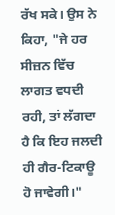ਰੱਖ ਸਕੇ। ਉਸ ਨੇ ਕਿਹਾ, "ਜੇ ਹਰ ਸੀਜ਼ਨ ਵਿੱਚ ਲਾਗਤ ਵਧਦੀ ਰਹੀ, ਤਾਂ ਲੱਗਦਾ ਹੈ ਕਿ ਇਹ ਜਲਦੀ ਹੀ ਗੈਰ-ਟਿਕਾਊ ਹੋ ਜਾਵੇਗੀ।"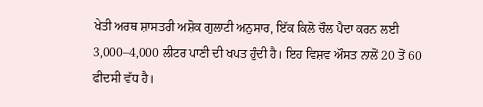ਖੇਤੀ ਅਰਥ ਸ਼ਾਸਤਰੀ ਅਸ਼ੋਕ ਗੁਲਾਟੀ ਅਨੁਸਾਰ, ਇੱਕ ਕਿਲੋ ਚੌਲ ਪੈਦਾ ਕਰਨ ਲਈ 3,000–4,000 ਲੀਟਰ ਪਾਣੀ ਦੀ ਖਪਤ ਹੁੰਦੀ ਹੈ। ਇਹ ਵਿਸ਼ਵ ਔਸਤ ਨਾਲੋਂ 20 ਤੋਂ 60 ਫੀਦਸੀ ਵੱਧ ਹੈ।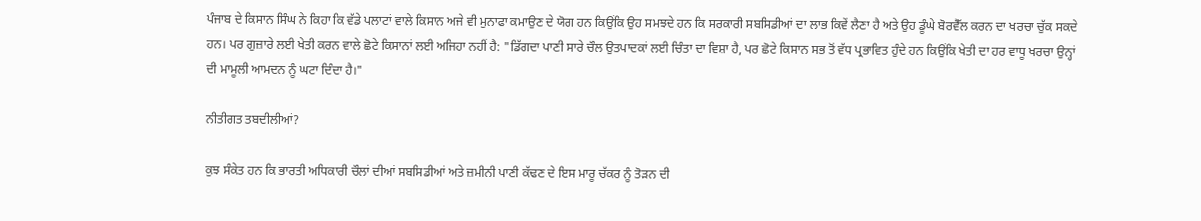ਪੰਜਾਬ ਦੇ ਕਿਸਾਨ ਸਿੰਘ ਨੇ ਕਿਹਾ ਕਿ ਵੱਡੇ ਪਲਾਟਾਂ ਵਾਲੇ ਕਿਸਾਨ ਅਜੇ ਵੀ ਮੁਨਾਫਾ ਕਮਾਉਣ ਦੇ ਯੋਗ ਹਨ ਕਿਉਂਕਿ ਉਹ ਸਮਝਦੇ ਹਨ ਕਿ ਸਰਕਾਰੀ ਸਬਸਿਡੀਆਂ ਦਾ ਲਾਭ ਕਿਵੇਂ ਲੈਣਾ ਹੈ ਅਤੇ ਉਹ ਡੂੰਘੇ ਬੋਰਵੈੱਲ ਕਰਨ ਦਾ ਖਰਚਾ ਚੁੱਕ ਸਕਦੇ ਹਨ। ਪਰ ਗੁਜ਼ਾਰੇ ਲਈ ਖੇਤੀ ਕਰਨ ਵਾਲੇ ਛੋਟੇ ਕਿਸਾਨਾਂ ਲਈ ਅਜਿਹਾ ਨਹੀਂ ਹੈ: "ਡਿੱਗਦਾ ਪਾਣੀ ਸਾਰੇ ਚੌਲ ਉਤਪਾਦਕਾਂ ਲਈ ਚਿੰਤਾ ਦਾ ਵਿਸ਼ਾ ਹੈ, ਪਰ ਛੋਟੇ ਕਿਸਾਨ ਸਭ ਤੋਂ ਵੱਧ ਪ੍ਰਭਾਵਿਤ ਹੁੰਦੇ ਹਨ ਕਿਉਂਕਿ ਖੇਤੀ ਦਾ ਹਰ ਵਾਧੂ ਖਰਚਾ ਉਨ੍ਹਾਂ ਦੀ ਮਾਮੂਲੀ ਆਮਦਨ ਨੂੰ ਘਟਾ ਦਿੰਦਾ ਹੈ।"

ਨੀਤੀਗਤ ਤਬਦੀਲੀਆਂ?

ਕੁਝ ਸੰਕੇਤ ਹਨ ਕਿ ਭਾਰਤੀ ਅਧਿਕਾਰੀ ਚੌਲਾਂ ਦੀਆਂ ਸਬਸਿਡੀਆਂ ਅਤੇ ਜ਼ਮੀਨੀ ਪਾਣੀ ਕੱਢਣ ਦੇ ਇਸ ਮਾਰੂ ਚੱਕਰ ਨੂੰ ਤੋੜਨ ਦੀ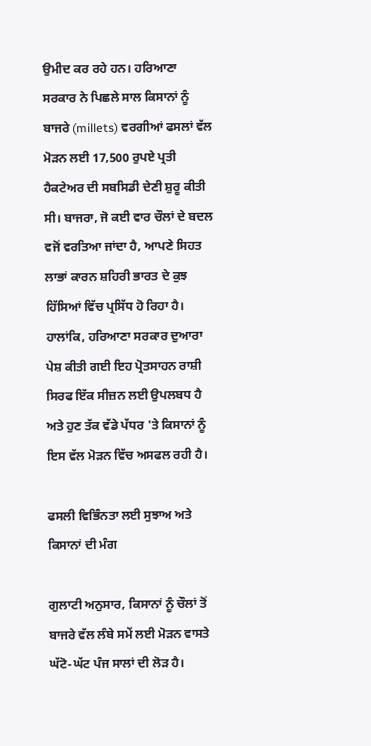ਉਮੀਦ ਕਰ ਰਹੇ ਹਨ। ਹਰਿਆਣਾ ਸਰਕਾਰ ਨੇ ਪਿਛਲੇ ਸਾਲ ਕਿਸਾਨਾਂ ਨੂੰ ਬਾਜਰੇ (millets) ਵਰਗੀਆਂ ਫਸਲਾਂ ਵੱਲ ਮੋੜਨ ਲਈ 17,500 ਰੁਪਏ ਪ੍ਰਤੀ ਹੈਕਟੇਅਰ ਦੀ ਸਬਸਿਡੀ ਦੇਣੀ ਸ਼ੁਰੂ ਕੀਤੀ ਸੀ। ਬਾਜਰਾ, ਜੋ ਕਈ ਵਾਰ ਚੌਲਾਂ ਦੇ ਬਦਲ ਵਜੋਂ ਵਰਤਿਆ ਜਾਂਦਾ ਹੈ, ਆਪਣੇ ਸਿਹਤ ਲਾਭਾਂ ਕਾਰਨ ਸ਼ਹਿਰੀ ਭਾਰਤ ਦੇ ਕੁਝ ਹਿੱਸਿਆਂ ਵਿੱਚ ਪ੍ਰਸਿੱਧ ਹੋ ਰਿਹਾ ਹੈ। ਹਾਲਾਂਕਿ, ਹਰਿਆਣਾ ਸਰਕਾਰ ਦੁਆਰਾ ਪੇਸ਼ ਕੀਤੀ ਗਈ ਇਹ ਪ੍ਰੋਤਸਾਹਨ ਰਾਸ਼ੀ ਸਿਰਫ ਇੱਕ ਸੀਜ਼ਨ ਲਈ ਉਪਲਬਧ ਹੈ ਅਤੇ ਹੁਣ ਤੱਕ ਵੱਡੇ ਪੱਧਰ 'ਤੇ ਕਿਸਾਨਾਂ ਨੂੰ ਇਸ ਵੱਲ ਮੋੜਨ ਵਿੱਚ ਅਸਫਲ ਰਹੀ ਹੈ।

ਫਸਲੀ ਵਿਭਿੰਨਤਾ ਲਈ ਸੁਝਾਅ ਅਤੇ ਕਿਸਾਨਾਂ ਦੀ ਮੰਗ

ਗੁਲਾਟੀ ਅਨੁਸਾਰ, ਕਿਸਾਨਾਂ ਨੂੰ ਚੌਲਾਂ ਤੋਂ ਬਾਜਰੇ ਵੱਲ ਲੰਬੇ ਸਮੇਂ ਲਈ ਮੋੜਨ ਵਾਸਤੇ ਘੱਟੋ-ਘੱਟ ਪੰਜ ਸਾਲਾਂ ਦੀ ਲੋੜ ਹੈ।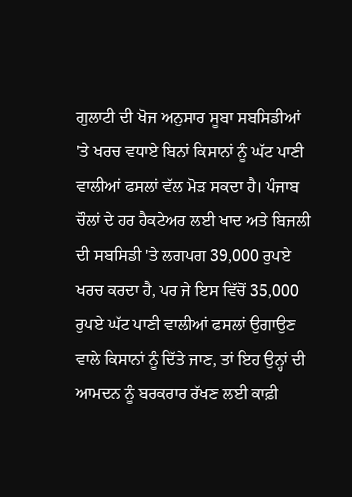ਗੁਲਾਟੀ ਦੀ ਖੋਜ ਅਨੁਸਾਰ ਸੂਬਾ ਸਬਸਿਡੀਆਂ 'ਤੇ ਖਰਚ ਵਧਾਏ ਬਿਨਾਂ ਕਿਸਾਨਾਂ ਨੂੰ ਘੱਟ ਪਾਣੀ ਵਾਲੀਆਂ ਫਸਲਾਂ ਵੱਲ ਮੋੜ ਸਕਦਾ ਹੈ। ਪੰਜਾਬ ਚੌਲਾਂ ਦੇ ਹਰ ਹੈਕਟੇਅਰ ਲਈ ਖਾਦ ਅਤੇ ਬਿਜਲੀ ਦੀ ਸਬਸਿਡੀ 'ਤੇ ਲਗਪਗ 39,000 ਰੁਪਏ ਖਰਚ ਕਰਦਾ ਹੈ, ਪਰ ਜੇ ਇਸ ਵਿੱਚੋਂ 35,000 ਰੁਪਏ ਘੱਟ ਪਾਣੀ ਵਾਲੀਆਂ ਫਸਲਾਂ ਉਗਾਉਣ ਵਾਲੇ ਕਿਸਾਨਾਂ ਨੂੰ ਦਿੱਤੇ ਜਾਣ, ਤਾਂ ਇਹ ਉਨ੍ਹਾਂ ਦੀ ਆਮਦਨ ਨੂੰ ਬਰਕਰਾਰ ਰੱਖਣ ਲਈ ਕਾਫ਼ੀ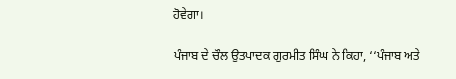ਹੋਵੇਗਾ।

ਪੰਜਾਬ ਦੇ ਚੌਲ ਉਤਪਾਦਕ ਗੁਰਮੀਤ ਸਿੰਘ ਨੇ ਕਿਹਾ, ‘‘ਪੰਜਾਬ ਅਤੇ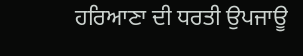ਹਰਿਆਣਾ ਦੀ ਧਰਤੀ ਉਪਜਾਊ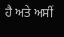ਹੈ ਅਤੇ ਅਸੀਂ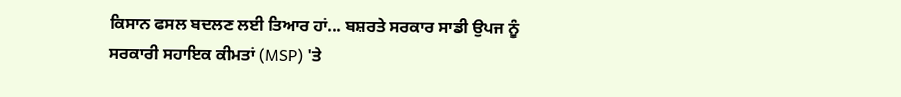ਕਿਸਾਨ ਫਸਲ ਬਦਲਣ ਲਈ ਤਿਆਰ ਹਾਂ... ਬਸ਼ਰਤੇ ਸਰਕਾਰ ਸਾਡੀ ਉਪਜ ਨੂੰ ਸਰਕਾਰੀ ਸਹਾਇਕ ਕੀਮਤਾਂ (MSP) 'ਤੇ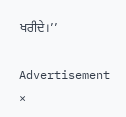ਖਰੀਦੇ।’’

Advertisement
×